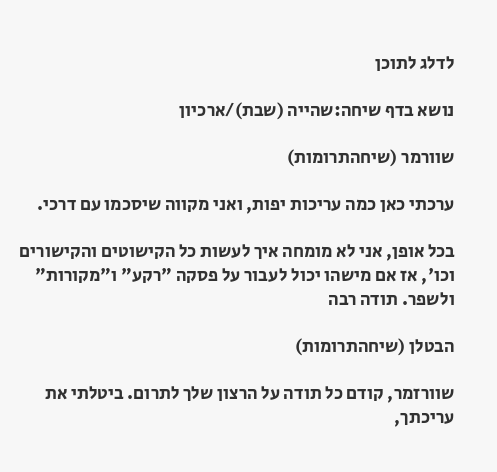לדלג לתוכן

נושא בדף שיחה:שהייה (שבת)/ארכיון

שוורמר (שיחהתרומות)

ערכתי כאן כמה עריכות יפות, ואני מקווה שיסכמו עם דרכי.

בכל אופן, אני לא מומחה איך לעשות כל הקישוטים והקישורים וכו', אז אם מישהו יכול לעבור על פסקה "רקע" ו"מקורות" ולשפר. תודה רבה

הבטלן (שיחהתרומות)

שוורזמר, קודם כל תודה על הרצון שלך לתרום. ביטלתי את עריכתך,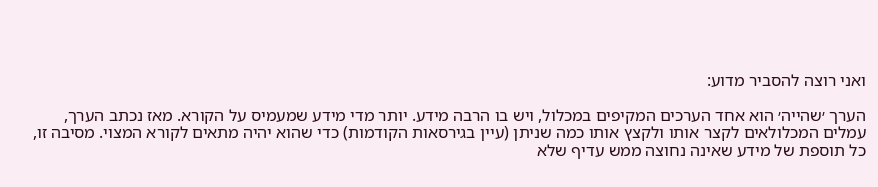ואני רוצה להסביר מדוע:

הערך ׳שהייה׳ הוא אחד הערכים המקיפים במכלול, ויש בו הרבה מידע. יותר מדי מידע שמעמיס על הקורא. מאז נכתב הערך, עמלים המכלולאים לקצר אותו ולקצץ אותו כמה שניתן (עיין בגירסאות הקודמות) כדי שהוא יהיה מתאים לקורא המצוי. מסיבה זו, כל תוספת של מידע שאינה נחוצה ממש עדיף שלא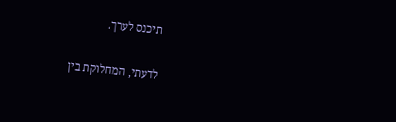תיכנס לערך.

לדעתי, המחלוקת בין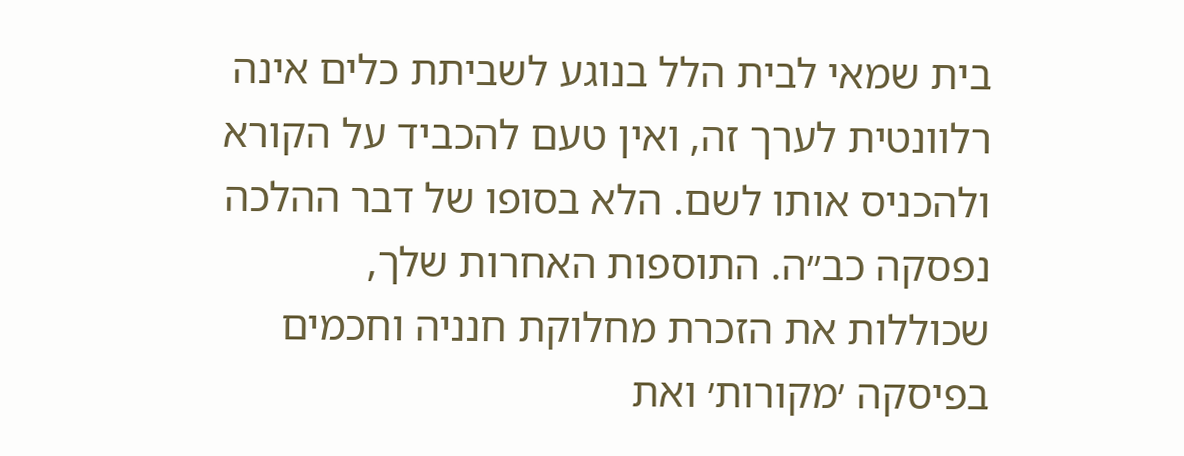בית שמאי לבית הלל בנוגע לשביתת כלים אינה רלוונטית לערך זה, ואין טעם להכביד על הקורא ולהכניס אותו לשם. הלא בסופו של דבר ההלכה נפסקה כב״ה. התוספות האחרות שלך, שכוללות את הזכרת מחלוקת חנניה וחכמים בפיסקה ׳מקורות׳ ואת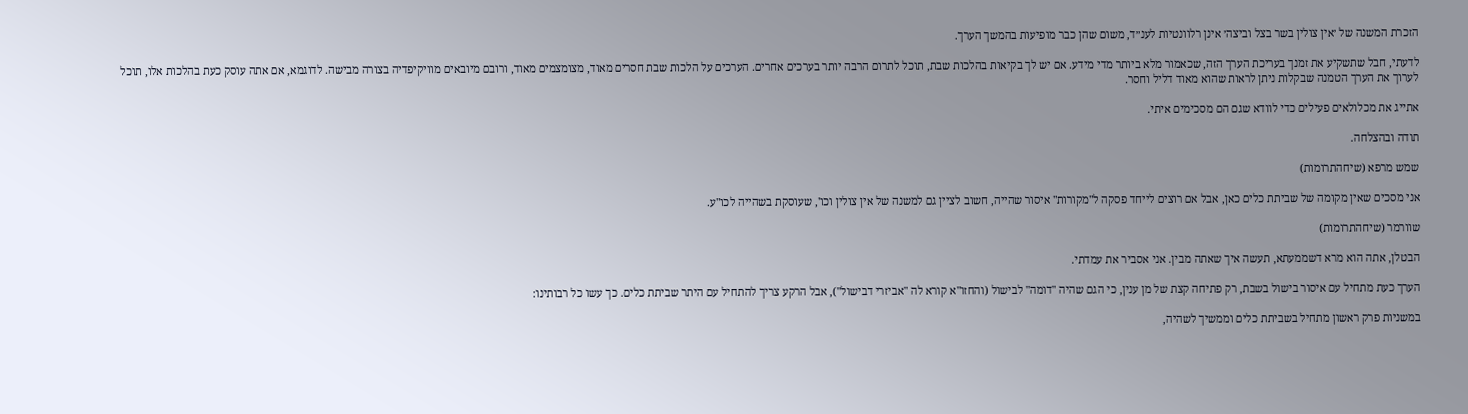הזכרת המשנה של ׳אין צולין בשר בצל וביצה׳ אינן רלוונטיות לענ״ד, משום שהן כבר מופיעות בהמשך הערך.

לדעתי, חבל שתשקיע את זמנך בעריכת הערך הזה, שכאמור מלא ביותר מדי מידע. אם יש לך בקיאות בהלכות שבת, תוכל לתרום הרבה יותר בערכים אחרים. הערכים על הלכות שבת חסרים מאוד, מצומצמים מאוד, ורובם מיובאים מוויקיפדיה בצורה מבישה. לדוגמא, אם אתה עוסק כעת בהלכות אלו, תוכל לערוך את הערך הטמנה שבקלות ניתן לראות שהוא מאוד דליל וחסר.

אתייג את מכלולאים פעילים כדי לוודא שגם הם מסכימים איתי.

תודה ובהצלחה.

שמש מרפא (שיחהתרומות)

אני מסכים שאין מקומה של שביתת כלים כאן, אבל אם רוצים לייחד פסקה ל"מקורות" איסור שהייה, חשוב לציין גם למשנה של אין צולין וכו', שעוסקת בשהייה לכו"ע.

שוורמר (שיחהתרומות)

הבטלן, אתה הוא מרא דשממעתא, תעשה איך שאתה מבין. אני אסביר את עמדתי.

הערך כעת מתחיל עם איסור בישול בשבת, רק פתיחה קצת של מן ענין, כי הגם שהיה "דומה" לבישול (והחזו"א קורא לה "אביזרי דבישול"), אבל הרקע צריך להתחיל עם היתר שביתת כלים. כך עשו כל רבותינו:

במשניות פרק ראשון מתחיל בשביתת כלים וממשיך לשהיה,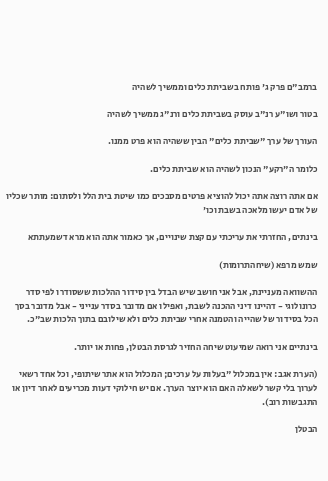ברמב"ם פרק ג' פותח בשביתת כלים וממשיך לשהיה

בטור ושו"ע רנ"ב עוסק בשביתת כלים ורנ"ג ממשיך לשהיה

העורך של ערך "שביתת כלים" הבין ששהיה הוא פרט ממנו.

כלומר ה"רקע" הנכון לשהיה הוא שביתת כלים.

אם אתה רוצה אתה יכול להוציא פרטים מסבכים כמו שיטת בית הלל ולסתום: מותר שכליו של אדם יעשו מלאכה בשבת וכו'

בינתים, החזרתי את עריכתי עם קצת שינויים, אך כאמור אתה הוא מרא דשמעתתא

שמש מרפא (שיחהתרומות)

ההשוואה מעניינת, אבל אני חושב שיש הבדל בין סידור ההלכות ששסודרו לפי סדר כרונולוגי - דהיינו דיני ההכנה לשבת, ואפילו אם מדובר בסדר ענייני - אבל מדובר בסך הכל בסידור של שהייה והטמנה אחרי שביתת כלים ולא שילובם בתוך הלכות שב"כ.

בינתיים אני רואה שמיעוט שיחה החזיר לגרסת הבטלן, פחות או יותר.

(הערת אגב: אין במכלול "בעלות על ערכים; המכלול הוא אתר שיתופי, וכל אחד רשאי לערוך בלי קשר לשאלה האם הוא יוצר הערך. אם יש חילוקי דעות מכריעים לאחר דיון או התגבשות רוב).

הבטלן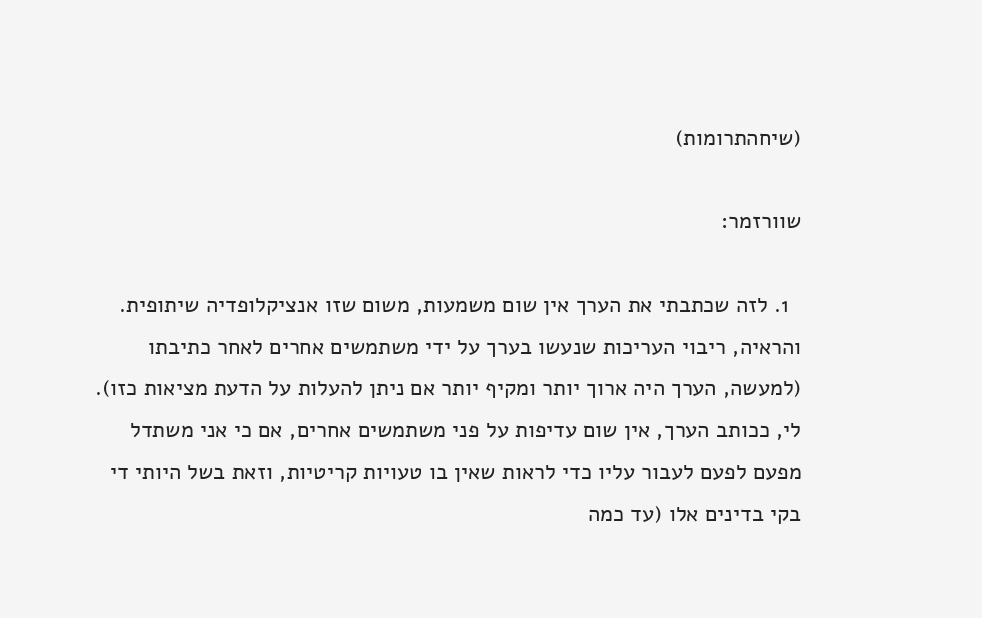(שיחהתרומות)

שוורזמר:

  1. לזה שכתבתי את הערך אין שום משמעות, משום שזו אנציקלופדיה שיתופית. והראיה, ריבוי העריכות שנעשו בערך על ידי משתמשים אחרים לאחר כתיבתו (למעשה, הערך היה ארוך יותר ומקיף יותר אם ניתן להעלות על הדעת מציאות כזו). לי, ככותב הערך, אין שום עדיפות על פני משתמשים אחרים, אם כי אני משתדל מפעם לפעם לעבור עליו כדי לראות שאין בו טעויות קריטיות, וזאת בשל היותי די בקי בדינים אלו (עד כמה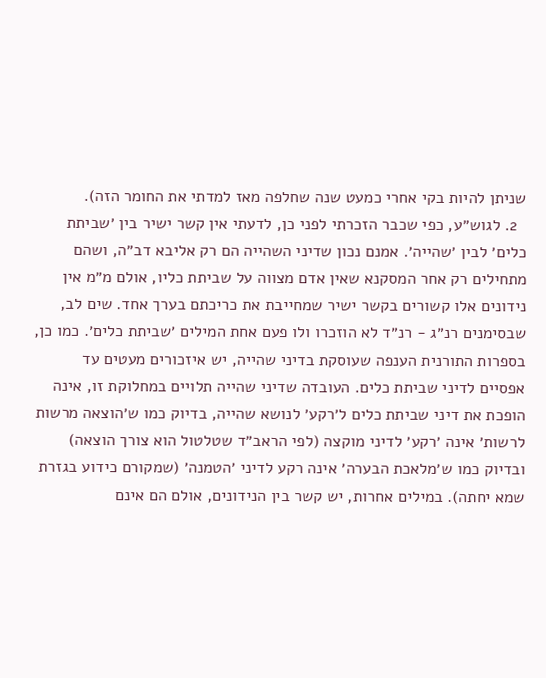שניתן להיות בקי אחרי כמעט שנה שחלפה מאז למדתי את החומר הזה).
  2. לגוש״ע, כפי שכבר הזכרתי לפני כן, לדעתי אין קשר ישיר בין ׳שביתת כלים׳ לבין ׳שהייה׳. אמנם נכון שדיני השהייה הם רק אליבא דב״ה, ושהם מתחילים רק אחר המסקנא שאין אדם מצווה על שביתת כליו, אולם מ״מ אין נידונים אלו קשורים בקשר ישיר שמחייבת את כריכתם בערך אחד. שים לב, שבסימנים רנ״ג - רנ״ד לא הוזכרו ולו פעם אחת המילים ׳שביתת כלים׳. כמו כן, בספרות התורנית הענפה שעוסקת בדיני שהייה, יש איזכורים מעטים עד אפסיים לדיני שביתת כלים. העובדה שדיני שהייה תלויים במחלוקת זו, אינה הופכת את דיני שביתת כלים ל׳רקע׳ לנושא שהייה, בדיוק כמו ש׳הוצאה מרשות לרשות׳ אינה ׳רקע׳ לדיני מוקצה (לפי הראב״ד שטלטול הוא צורך הוצאה) ובדיוק כמו ש׳מלאכת הבערה׳ אינה רקע לדיני ׳הטמנה׳ (שמקורם כידוע בגזרת שמא יחתה). במילים אחרות, יש קשר בין הנידונים, אולם הם אינם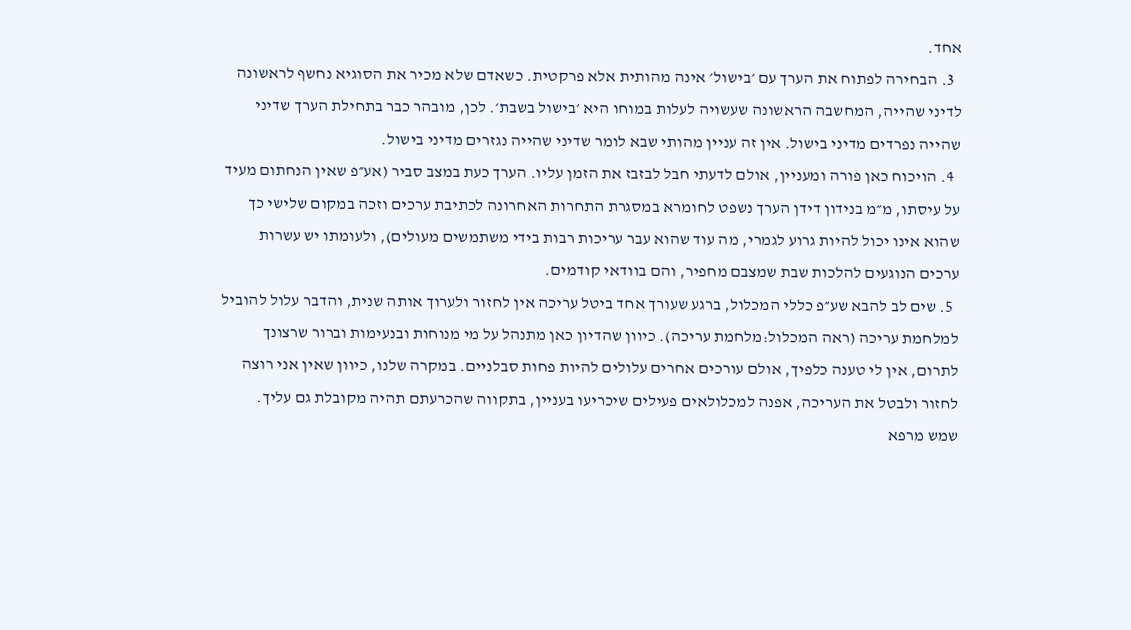אחד.
  3. הבחירה לפתוח את הערך עם ׳בישול׳ אינה מהותית אלא פרקטית. כשאדם שלא מכיר את הסוגיא נחשף לראשונה לדיני שהייה, המחשבה הראשונה שעשויה לעלות במוחו היא ׳בישול בשבת׳. לכן, מובהר כבר בתחילת הערך שדיני שהייה נפרדים מדיני בישול. אין זה עניין מהותי שבא לומר שדיני שהייה נגזרים מדיני בישול.
  4. הויכוח כאן פורה ומעניין, אולם לדעתי חבל לבזבז את הזמן עליו. הערך כעת במצב סביר (אע״פ שאין הנחתום מעיד על עיסתו, מ״מ בנידון דידן הערך נשפט לחומרא במסגרת התחרות האחרונה לכתיבת ערכים וזכה במקום שלישי כך שהוא אינו יכול להיות גרוע לגמרי, מה עוד שהוא עבר עריכות רבות בידי משתמשים מעולים), ולעומתו יש עשרות ערכים הנוגעים להלכות שבת שמצבם מחפיר, והם בוודאי קודמים.
  5. שים לב להבא שע״פ כללי המכלול, ברגע שעורך אחד ביטל עריכה אין לחזור ולערוך אותה שנית, והדבר עלול להוביל למלחמת עריכה (ראה המכלול:מלחמת עריכה). כיוון שהדיון כאן מתנהל על מי מנוחות ובנעימות וברור שרצונך לתרום, אין לי טענה כלפיך, אולם עורכים אחרים עלולים להיות פחות סבלניים. במקרה שלנו, כיוון שאין אני רוצה לחזור ולבטל את העריכה, אפנה למכלולאים פעילים שיכריעו בעניין, בתקווה שהכרעתם תהיה מקובלת גם עליך.
שמש מרפא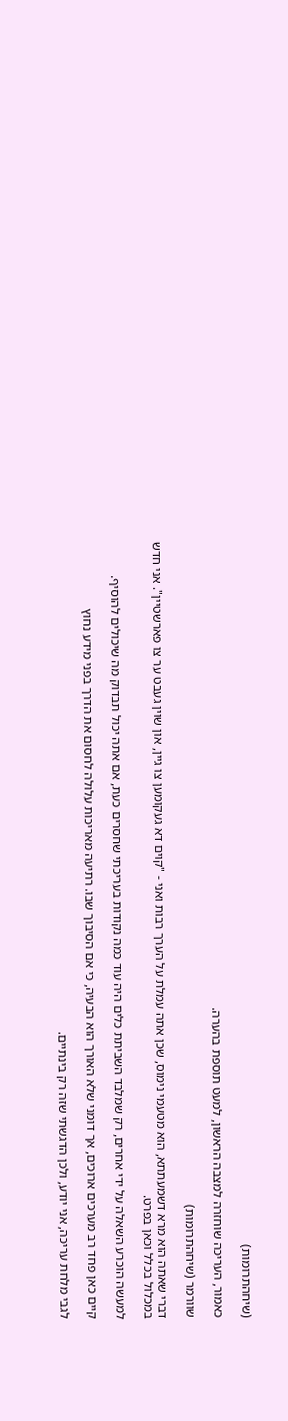(שיחהתרומות)

כאמור, העריכה שוחזרה למצבה הראשון, למעט תוספת בהערה.

שוורמר (שיחהתרומות)

דברי שאתה הוא מרא דשמעתתא, הוא מטעמי נימוס, שכן אתה עמלת על הערך רבות ואני - "קוים דא געקומען צו גיין, און שוין געבט ער צו פארשטיין". אני חדש במכלול בכלל וכאן בפרט.

למעשה הוכרע השאלה על ידי אחרים, רק שמלבד השביתת כלים היה עוד כמה נקודות בעריכתי שחסרים כעת, אם אתה יכול תבדוק מה שיכולים להוסיף.

קיים כאן פחד רב מערכים ארוכים, אך דומני שלא האורך הוא הבעיה, כי אם הסיבוך שבו. רתיעה מאריכות עלולה לחסום את הדרך בפני מידע נחוץ

לגבי מלחת עריכה, אני יודע, ולכן הדגשתי שזה רק בינתיים.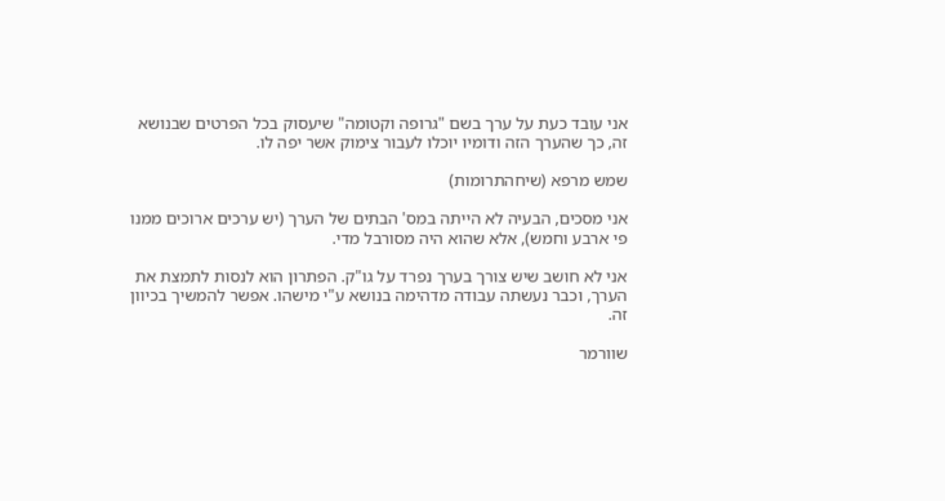אני עובד כעת על ערך בשם "גרופה וקטומה" שיעסוק בכל הפרטים שבנושא זה, כך שהערך הזה ודומיו יוכלו לעבור צימוק אשר יפה לו.

שמש מרפא (שיחהתרומות)

אני מסכים, הבעיה לא הייתה במס' הבתים של הערך (יש ערכים ארוכים ממנו פי ארבע וחמש), אלא שהוא היה מסורבל מדי.

אני לא חושב שיש צורך בערך נפרד על גו"ק. הפתרון הוא לנסות לתמצת את הערך, וכבר נעשתה עבודה מדהימה בנושא ע"י מישהו. אפשר להמשיך בכיוון זה.

שוורמר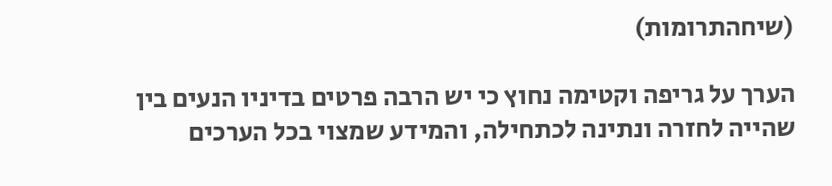(שיחהתרומות)

הערך על גריפה וקטימה נחוץ כי יש הרבה פרטים בדיניו הנעים בין שהייה לחזרה ונתינה לכתחילה, והמידע שמצוי בכל הערכים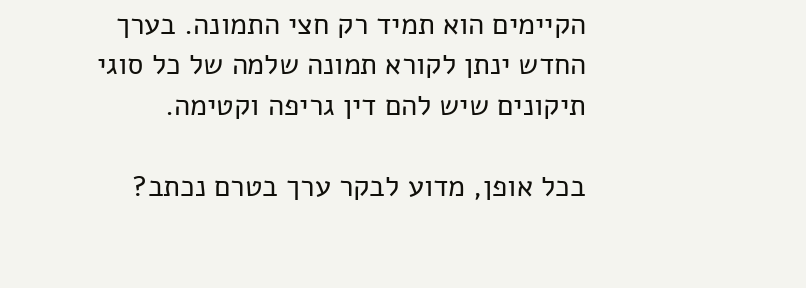הקיימים הוא תמיד רק חצי התמונה. בערך החדש ינתן לקורא תמונה שלמה של כל סוגי תיקונים שיש להם דין גריפה וקטימה.

בכל אופן, מדוע לבקר ערך בטרם נכתב?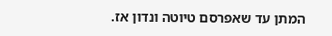המתן עד שאפרסם טיוטה ונדון אז.